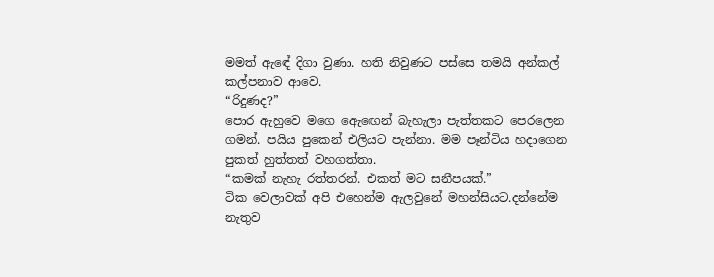මමත් ඇඳේ දිගා වුණා. හති නිවුණට පස්සෙ තමයි අන්කල් කල්පනාව ආවෙ.
“රිදුණද?”
පොර ඇහුවෙ මගෙ ඇෙඟෙන් බැහැලා පැත්තකට පෙරලෙන ගමන්. පයිය පුකෙන් එලියට පැන්නා. මම පෑන්ටිය හදාගෙන පුකත් හුත්තත් වහගත්තා.
“කමක් නැහැ රත්තරන්. එකත් මට සනීපයක්.”
ටික වෙලාවක් අපි එහෙන්ම ඇලවුනේ මහන්සියට.දන්නේම නැතුව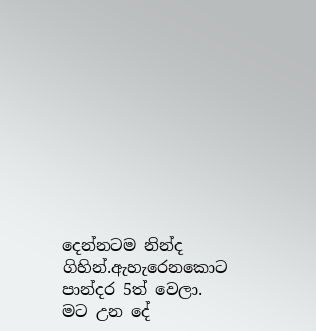දෙන්නටම නින්ද ගිහින්.ඇහැරෙනකොට පාන්දර 5ත් වෙලා.
මට උන දේ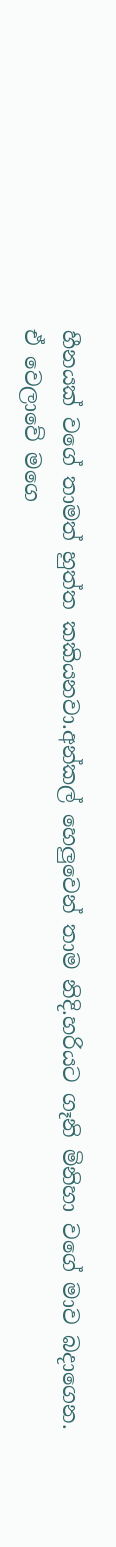හීනයක් වගේ තාමත් හුත්ත කකියනවා.අන්කල් හෙලුවෙන් තාම නිදි.හරියට ගෑනි මිනිහා වගේ මාව බදාගෙන.
ඒ වෙලාවේ මගෙ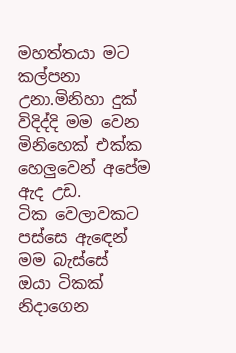මහත්තයා මට කල්පනා උනා.මිනිහා දුක් විදිද්දි මම වෙන මිනිහෙක් එක්ක හෙලුවෙන් අපේම ඇද උඩ.
ටික වෙලාවකට පස්සෙ ඇඳෙන් මම බැස්සේ
ඔයා ටිකක් නිදාගෙන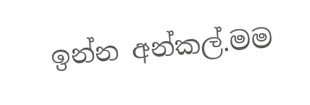ඉන්න අන්කල්.මම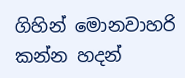ගිහින් මොනවාහරි කන්න හදන්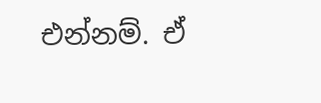එන්නම්. ඒ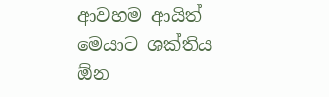ආවහම ආයිත් මෙයාට ශක්තිය ඕන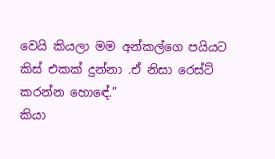වෙයි කියලා මම අන්කල්ගෙ පයියට කිස් එකක් දුන්නා .ඒ නිසා රෙස්ට් කරන්න හොඳේ.”
කියා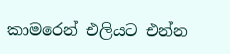කාමරෙන් එලියට එන්න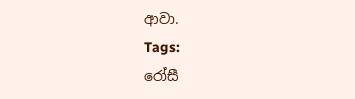ආවා.
Tags:
රෝසී